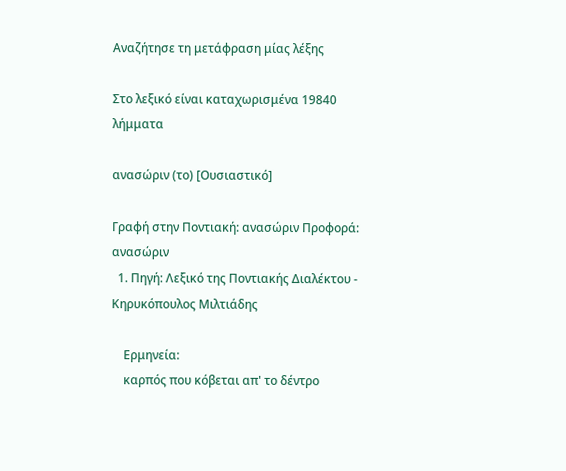Αναζήτησε τη μετάφραση μίας λέξης

Στο λεξικό είναι καταχωρισμένα 19840 λήμματα

ανασώριν (το) [Ουσιαστικό]

Γραφή στην Ποντιακή: ανασώριν Προφορά: ανασώριν
  1. Πηγή: Λεξικό της Ποντιακής Διαλέκτου - Κηρυκόπουλος Μιλτιάδης

    Ερμηνεία:
    καρπός που κόβεται απ' το δέντρο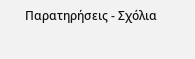Παρατηρήσεις - Σχόλια